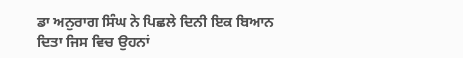ਡਾ ਅਨੁਰਾਗ ਸਿੰਘ ਨੇ ਪਿਛਲੇ ਦਿਨੀ ਇਕ ਬਿਆਨ ਦਿਤਾ ਜਿਸ ਵਿਚ ਉਹਨਾਂ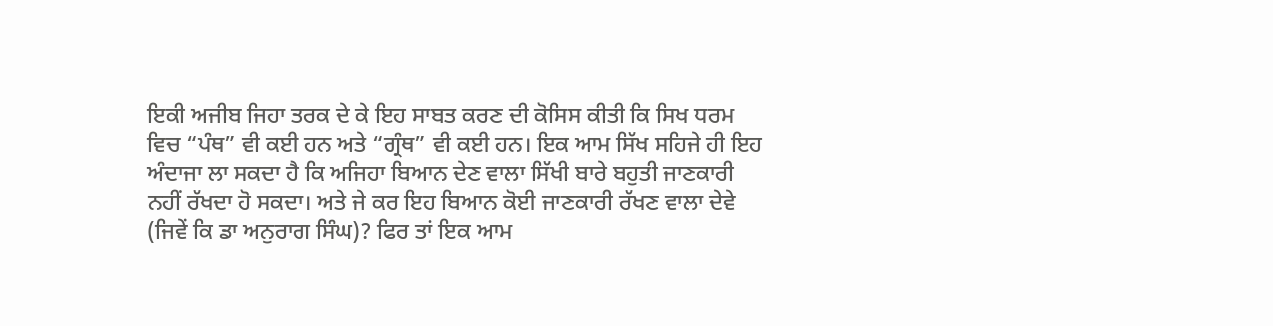ਇਕੀ ਅਜੀਬ ਜਿਹਾ ਤਰਕ ਦੇ ਕੇ ਇਹ ਸਾਬਤ ਕਰਣ ਦੀ ਕੋਸਿਸ ਕੀਤੀ ਕਿ ਸਿਖ ਧਰਮ ਵਿਚ “ਪੰਥ” ਵੀ ਕਈ ਹਨ ਅਤੇ “ਗ੍ਰੰਥ” ਵੀ ਕਈ ਹਨ। ਇਕ ਆਮ ਸਿੱਖ ਸਹਿਜੇ ਹੀ ਇਹ ਅੰਦਾਜਾ ਲਾ ਸਕਦਾ ਹੈ ਕਿ ਅਜਿਹਾ ਬਿਆਨ ਦੇਣ ਵਾਲਾ ਸਿੱਖੀ ਬਾਰੇ ਬਹੁਤੀ ਜਾਣਕਾਰੀ ਨਹੀਂ ਰੱਖਦਾ ਹੋ ਸਕਦਾ। ਅਤੇ ਜੇ ਕਰ ਇਹ ਬਿਆਨ ਕੋਈ ਜਾਣਕਾਰੀ ਰੱਖਣ ਵਾਲਾ ਦੇਵੇ (ਜਿਵੇਂ ਕਿ ਡਾ ਅਨੁਰਾਗ ਸਿੰਘ)? ਫਿਰ ਤਾਂ ਇਕ ਆਮ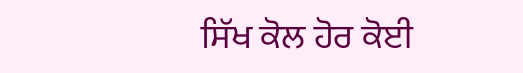ਸਿੱਖ ਕੋਲ ਹੋਰ ਕੋਈ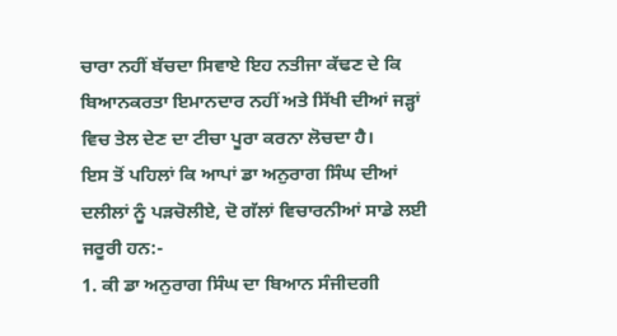ਚਾਰਾ ਨਹੀਂ ਬੱਚਦਾ ਸਿਵਾਏ ਇਹ ਨਤੀਜਾ ਕੱਢਣ ਦੇ ਕਿ ਬਿਆਨਕਰਤਾ ਇਮਾਨਦਾਰ ਨਹੀਂ ਅਤੇ ਸਿੱਖੀ ਦੀਆਂ ਜੜ੍ਹਾਂ ਵਿਚ ਤੇਲ ਦੇਣ ਦਾ ਟੀਚਾ ਪੂਰਾ ਕਰਨਾ ਲੋਚਦਾ ਹੈ।
ਇਸ ਤੋਂ ਪਹਿਲਾਂ ਕਿ ਆਪਾਂ ਡਾ ਅਨੁਰਾਗ ਸਿੰਘ ਦੀਆਂ ਦਲੀਲਾਂ ਨੂੰ ਪੜਚੋਲੀਏ, ਦੋ ਗੱਲਾਂ ਵਿਚਾਰਨੀਆਂ ਸਾਡੇ ਲਈ ਜਰੂਰੀ ਹਨ:-
1. ਕੀ ਡਾ ਅਨੁਰਾਗ ਸਿੰਘ ਦਾ ਬਿਆਨ ਸੰਜੀਦਗੀ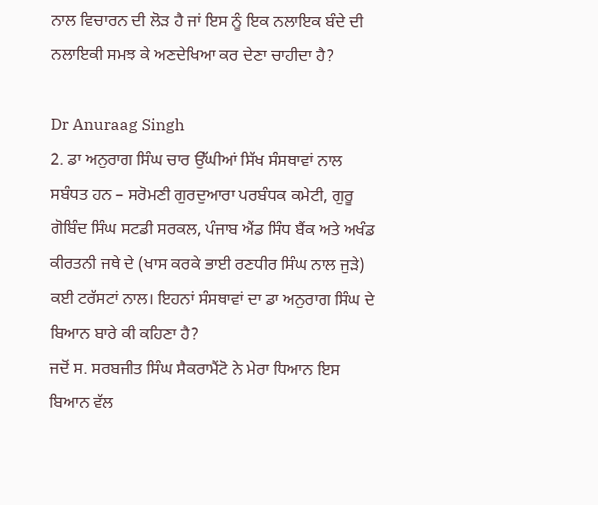ਨਾਲ ਵਿਚਾਰਨ ਦੀ ਲੋੜ ਹੈ ਜਾਂ ਇਸ ਨੂੰ ਇਕ ਨਲਾਇਕ ਬੰਦੇ ਦੀ ਨਲਾਇਕੀ ਸਮਝ ਕੇ ਅਣਦੇਖਿਆ ਕਰ ਦੇਣਾ ਚਾਹੀਦਾ ਹੈ?

Dr Anuraag Singh
2. ਡਾ ਅਨੁਰਾਗ ਸਿੰਘ ਚਾਰ ਉੱਘੀਆਂ ਸਿੱਖ ਸੰਸਥਾਵਾਂ ਨਾਲ ਸਬੰਧਤ ਹਨ – ਸਰੋਮਣੀ ਗੁਰਦੁਆਰਾ ਪਰਬੰਧਕ ਕਮੇਟੀ, ਗੁਰੂ ਗੋਬਿੰਦ ਸਿੰਘ ਸਟਡੀ ਸਰਕਲ, ਪੰਜਾਬ ਐਂਡ ਸਿੰਧ ਬੈਂਕ ਅਤੇ ਅਖੰਡ ਕੀਰਤਨੀ ਜਥੇ ਦੇ (ਖਾਸ ਕਰਕੇ ਭਾਈ ਰਣਧੀਰ ਸਿੰਘ ਨਾਲ ਜੁੜੇ) ਕਈ ਟਰੱਸਟਾਂ ਨਾਲ। ਇਹਨਾਂ ਸੰਸਥਾਵਾਂ ਦਾ ਡਾ ਅਨੁਰਾਗ ਸਿੰਘ ਦੇ ਬਿਆਨ ਬਾਰੇ ਕੀ ਕਹਿਣਾ ਹੈ?
ਜਦੋਂ ਸ. ਸਰਬਜੀਤ ਸਿੰਘ ਸੈਕਰਾਮੈਂਟੋ ਨੇ ਮੇਰਾ ਧਿਆਨ ਇਸ ਬਿਆਨ ਵੱਲ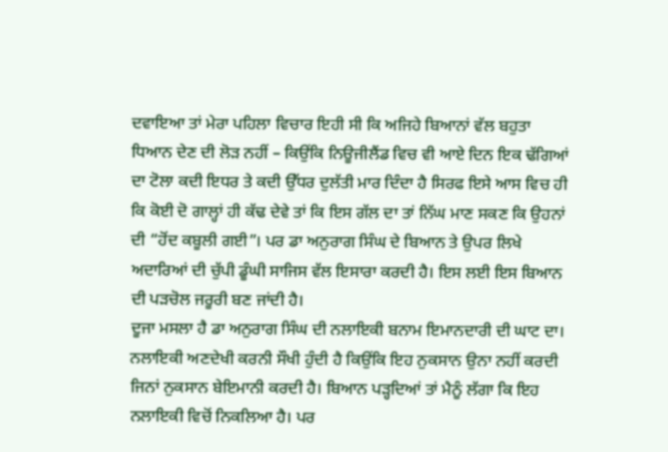ਦਵਾਇਆ ਤਾਂ ਮੇਰਾ ਪਹਿਲਾ ਵਿਚਾਰ ਇਹੀ ਸੀ ਕਿ ਅਜਿਹੇ ਬਿਆਨਾਂ ਵੱਲ ਬਹੁਤਾ ਧਿਆਨ ਦੇਣ ਦੀ ਲੋੜ ਨਹੀਂ – ਕਿਉਂਕਿ ਨਿਊਜੀਲੈਂਡ ਵਿਚ ਵੀ ਆਏ ਦਿਨ ਇਕ ਢੱਗਿਆਂ ਦਾ ਟੋਲਾ ਕਦੀ ਇਧਰ ਤੇ ਕਦੀ ਉੱਧਰ ਦੁਲੱਤੀ ਮਾਰ ਦਿੰਦਾ ਹੈ ਸਿਰਫ ਇਸੇ ਆਸ ਵਿਚ ਹੀ ਕਿ ਕੋਈ ਦੋ ਗਾਲ੍ਹਾਂ ਹੀ ਕੱਢ ਦੇਵੇ ਤਾਂ ਕਿ ਇਸ ਗੱਲ ਦਾ ਤਾਂ ਨਿੱਘ ਮਾਣ ਸਕਣ ਕਿ ਉਹਨਾਂ ਦੀ “ਹੋਂਦ ਕਬੂਲੀ ਗਈ”। ਪਰ ਡਾ ਅਨੁਰਾਗ ਸਿੰਘ ਦੇ ਬਿਆਨ ਤੇ ਉਪਰ ਲਿਖੇ ਅਦਾਰਿਆਂ ਦੀ ਚੁੱਪੀ ਡੂੰਘੀ ਸਾਜਿਸ ਵੱਲ ਇਸਾਰਾ ਕਰਦੀ ਹੈ। ਇਸ ਲਈ ਇਸ ਬਿਆਨ ਦੀ ਪੜਚੋਲ ਜਰੂਰੀ ਬਣ ਜਾਂਦੀ ਹੈ।
ਦੂਜਾ ਮਸਲਾ ਹੈ ਡਾ ਅਨੁਰਾਗ ਸਿੰਘ ਦੀ ਨਲਾਇਕੀ ਬਨਾਮ ਇਮਾਨਦਾਰੀ ਦੀ ਘਾਟ ਦਾ। ਨਲਾਇਕੀ ਅਣਦੇਖੀ ਕਰਨੀ ਸੌਖੀ ਹੁੰਦੀ ਹੈ ਕਿਉਂਕਿ ਇਹ ਨੁਕਸਾਨ ਉਨਾ ਨਹੀਂ ਕਰਦੀ ਜਿਨਾਂ ਨੁਕਸਾਨ ਬੇਇਮਾਨੀ ਕਰਦੀ ਹੈ। ਬਿਆਨ ਪੜ੍ਹਦਿਆਂ ਤਾਂ ਮੈਨੂੰ ਲੱਗਾ ਕਿ ਇਹ ਨਲਾਇਕੀ ਵਿਚੋਂ ਨਿਕਲਿਆ ਹੈ। ਪਰ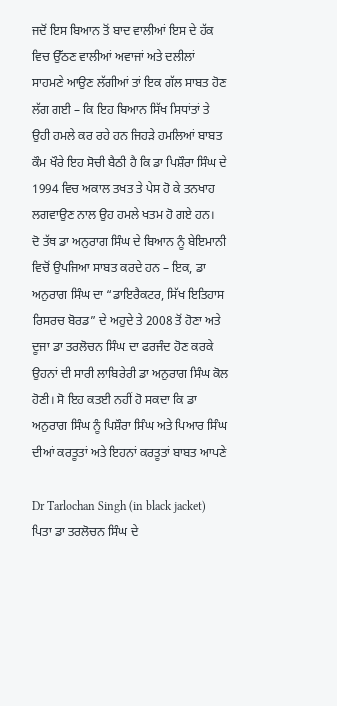ਜਦੋਂ ਇਸ ਬਿਆਨ ਤੋਂ ਬਾਦ ਵਾਲੀਆਂ ਇਸ ਦੇ ਹੱਕ ਵਿਚ ਉੱਠਣ ਵਾਲੀਆਂ ਅਵਾਜਾਂ ਅਤੇ ਦਲੀਲਾਂ ਸਾਹਮਣੇ ਆਉਣ ਲੱਗੀਆਂ ਤਾਂ ਇਕ ਗੱਲ ਸਾਬਤ ਹੋਣ ਲੱਗ ਗਈ – ਕਿ ਇਹ ਬਿਆਨ ਸਿੱਖ ਸਿਧਾਂਤਾਂ ਤੇ ਉਹੀ ਹਮਲੇ ਕਰ ਰਹੇ ਹਨ ਜਿਹੜੇ ਹਮਲਿਆਂ ਬਾਬਤ ਕੌਮ ਖੌਰੇ ਇਹ ਸੋਚੀ ਬੈਠੀ ਹੈ ਕਿ ਡਾ ਪਿਸ਼ੌਰਾ ਸਿੰਘ ਦੇ 1994 ਵਿਚ ਅਕਾਲ ਤਖਤ ਤੇ ਪੇਸ ਹੋ ਕੇ ਤਨਖਾਹ ਲਗਵਾਉਣ ਨਾਲ ਉਹ ਹਮਲੇ ਖਤਮ ਹੋ ਗਏ ਹਨ।
ਦੋ ਤੱਥ ਡਾ ਅਨੁਰਾਗ ਸਿੰਘ ਦੇ ਬਿਆਨ ਨੂੰ ਬੇਇਮਾਨੀ ਵਿਚੋਂ ਉਪਜਿਆ ਸਾਬਤ ਕਰਦੇ ਹਨ – ਇਕ, ਡਾ ਅਨੁਰਾਗ ਸਿੰਘ ਦਾ “ਡਾਇਰੈਕਟਰ, ਸਿੱਖ ਇਤਿਹਾਸ ਰਿਸਰਚ ਬੋਰਡ” ਦੇ ਅਹੁਦੇ ਤੇ 2008 ਤੋਂ ਹੋਣਾ ਅਤੇ ਦੂਜਾ ਡਾ ਤਰਲੋਚਨ ਸਿੰਘ ਦਾ ਫਰਜੰਦ ਹੋਣ ਕਰਕੇ ਉਹਨਾਂ ਦੀ ਸਾਰੀ ਲਾਬਿਰੇਰੀ ਡਾ ਅਨੁਰਾਗ ਸਿੰਘ ਕੋਲ ਹੋਣੀ। ਸੋ ਇਹ ਕਤਈ ਨਹੀਂ ਹੋ ਸਕਦਾ ਕਿ ਡਾ ਅਨੁਰਾਗ ਸਿੰਘ ਨੂੰ ਪਿਸ਼ੌਰਾ ਸਿੰਘ ਅਤੇ ਪਿਆਰ ਸਿੰਘ ਦੀਆਂ ਕਰਤੂਤਾਂ ਅਤੇ ਇਹਨਾਂ ਕਰਤੂਤਾਂ ਬਾਬਤ ਆਪਣੇ

Dr Tarlochan Singh (in black jacket)
ਪਿਤਾ ਡਾ ਤਰਲੋਚਨ ਸਿੰਘ ਦੇ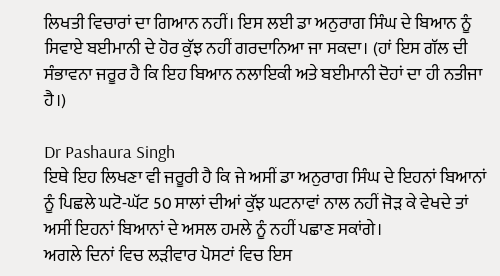ਲਿਖਤੀ ਵਿਚਾਰਾਂ ਦਾ ਗਿਆਨ ਨਹੀਂ। ਇਸ ਲਈ ਡਾ ਅਨੁਰਾਗ ਸਿੰਘ ਦੇ ਬਿਆਨ ਨੂੰ ਸਿਵਾਏ ਬਈਮਾਨੀ ਦੇ ਹੋਰ ਕੁੱਝ ਨਹੀਂ ਗਰਦਾਨਿਆ ਜਾ ਸਕਦਾ। (ਹਾਂ ਇਸ ਗੱਲ ਦੀ ਸੰਭਾਵਨਾ ਜਰੂਰ ਹੈ ਕਿ ਇਹ ਬਿਆਨ ਨਲਾਇਕੀ ਅਤੇ ਬਈਮਾਨੀ ਦੋਹਾਂ ਦਾ ਹੀ ਨਤੀਜਾ ਹੈ।)

Dr Pashaura Singh
ਇਥੇ ਇਹ ਲਿਖਣਾ ਵੀ ਜਰੂਰੀ ਹੈ ਕਿ ਜੇ ਅਸੀਂ ਡਾ ਅਨੁਰਾਗ ਸਿੰਘ ਦੇ ਇਹਨਾਂ ਬਿਆਨਾਂ ਨੂੰ ਪਿਛਲੇ ਘਟੋ-ਘੱਟ 50 ਸਾਲਾਂ ਦੀਆਂ ਕੁੱਝ ਘਟਨਾਵਾਂ ਨਾਲ ਨਹੀਂ ਜੋੜ ਕੇ ਵੇਖਦੇ ਤਾਂ ਅਸੀਂ ਇਹਨਾਂ ਬਿਆਨਾਂ ਦੇ ਅਸਲ ਹਮਲੇ ਨੂੰ ਨਹੀਂ ਪਛਾਣ ਸਕਾਂਗੇ।
ਅਗਲੇ ਦਿਨਾਂ ਵਿਚ ਲੜੀਵਾਰ ਪੋਸਟਾਂ ਵਿਚ ਇਸ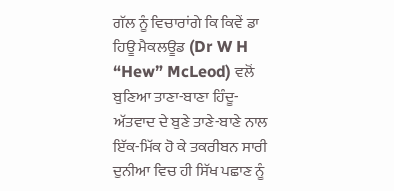ਗੱਲ ਨੂੰ ਵਿਚਾਰਾਂਗੇ ਕਿ ਕਿਵੇਂ ਡਾ ਹਿਊ ਮੈਕਲਊਡ (Dr W H “Hew” McLeod) ਵਲੋਂ ਬੁਣਿਆ ਤਾਣਾ-ਬਾਣਾ ਹਿੰਦੂ-ਅੱਤਵਾਦ ਦੇ ਬੁਣੇ ਤਾਣੇ-ਬਾਣੇ ਨਾਲ ਇੱਕ-ਮਿੱਕ ਹੋ ਕੇ ਤਕਰੀਬਨ ਸਾਰੀ ਦੁਨੀਆ ਵਿਚ ਹੀ ਸਿੱਖ ਪਛਾਣ ਨੂੰ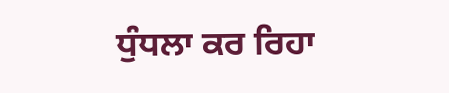ਧੁੰਧਲਾ ਕਰ ਰਿਹਾ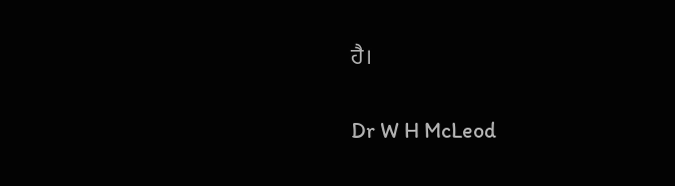ਹੈ।

Dr W H McLeod